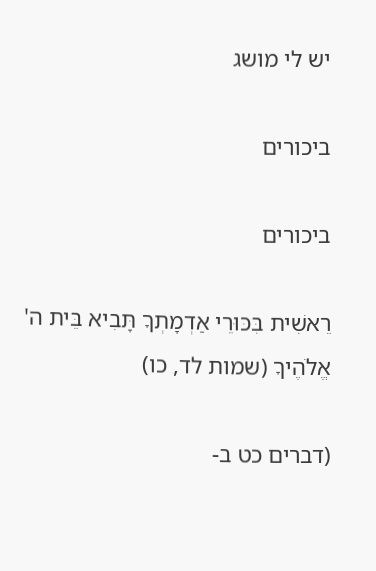יש לי מושג

ביכורים

ביכורים

רֵאשִׁית בִּכּוּרֵי אַדְמָתְךָ תָּבִיא בֵּית ה' אֱלֹהֶיךָ (שמות לד, כו)

(דברים כט ב-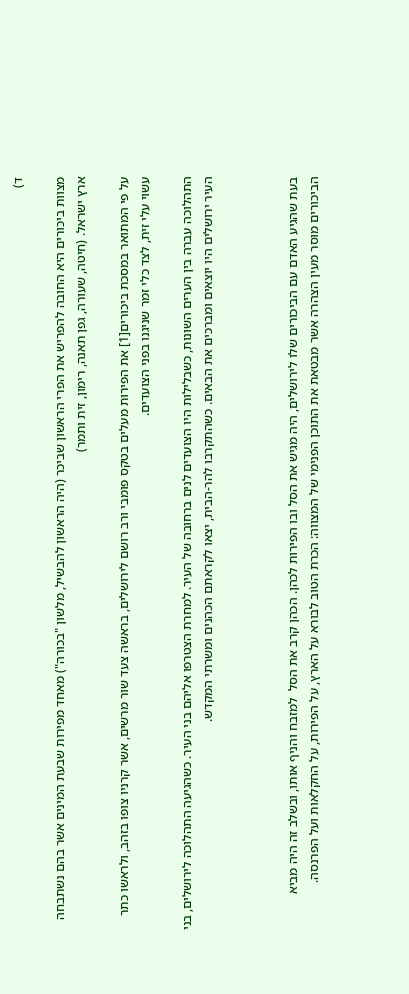ד)

מצוות ביכורים היא החובה להפריש את הפרי הראשון שביכר (היה הראשון להבשיל, מלשון "בכורה") מאחד מפירות שבעת המינים אשר בהם נשתבחה ארץ ישראל. (חיטה, שעורה, גפן תאנה, רימון, זית ותמר)

על פי המתואר במסכת ביכורים[1] את הפירות מעלים בטקס פומבי ורב רושם לירושלים, בראשה צעד שור מרשים, אשר קרניו צופו בזהב, ולראשו כתר עשוי עלי זית, לצד כלי זמר שניגנו בפני הצועדים.

התהלוכה עברה בין הערים השונות, כשבלילות היו הצועדים לנים ברחובה של העיר. למחרת הצטרפו אליהם בני העיר. כשהגיעה התהלוכה לירושלים, בני העיר ירושלים היו יוצאים ומברכים את הבאים. כשהתקרבו להר-הבית, יצאו לקראתם הכהנים ומשרתי המקדש.



בעת שהגיע האדם עם הביכורים שלו לירושלים, היה מגיש את הסל ובו הפירות לכהן. הכהן קרב את הסל  למזבח והניף אותו, ובשלב זה היה מביא הביכורים מוסר מעין הצהרה אשר מבטאת את התוכן הפנימי של המצווה: הכרת הטוב לבורא על הארץ, על הפירות, על החקלאות ועל הפרנסה.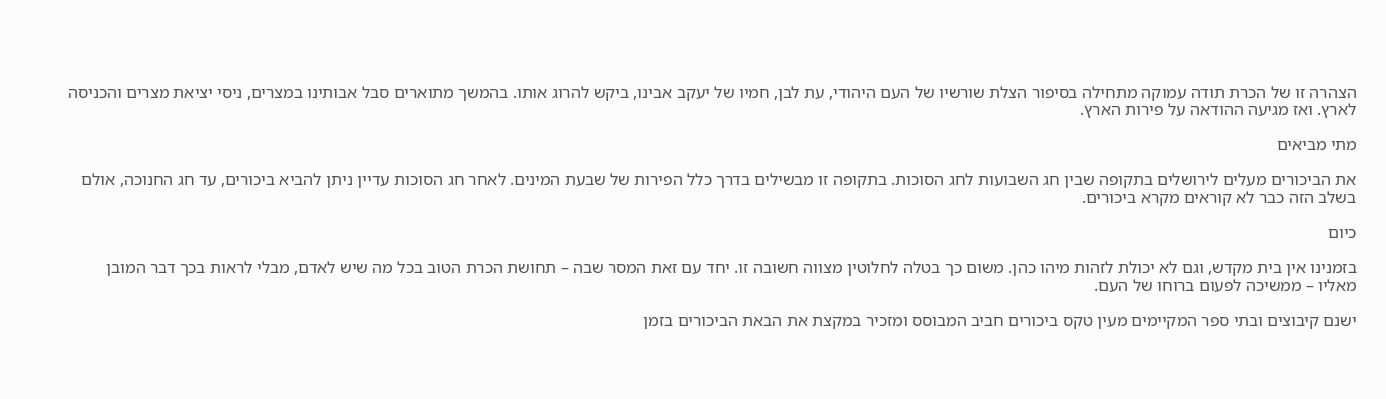הצהרה זו של הכרת תודה עמוקה מתחילה בסיפור הצלת שורשיו של העם היהודי, עת לבן, חמיו של יעקב אבינו, ביקש להרוג אותו. בהמשך מתוארים סבל אבותינו במצרים, ניסי יציאת מצרים והכניסה לארץ. ואז מגיעה ההודאה על פירות הארץ.

מתי מביאים

את הביכורים מעלים לירושלים בתקופה שבין חג השבועות לחג הסוכות. בתקופה זו מבשילים בדרך כלל הפירות של שבעת המינים. לאחר חג הסוכות עדיין ניתן להביא ביכורים, עד חג החנוכה, אולם בשלב הזה כבר לא קוראים מקרא ביכורים.

כיום

בזמנינו אין בית מקדש, וגם לא יכולת לזהות מיהו כהן. משום כך בטלה לחלוטין מצווה חשובה זו. יחד עם זאת המסר שבה – תחושת הכרת הטוב בכל מה שיש לאדם, מבלי לראות בכך דבר המובן מאליו – ממשיכה לפעום ברוחו של העם.

ישנם קיבוצים ובתי ספר המקיימים מעין טקס ביכורים חביב המבוסס ומזכיר במקצת את הבאת הביכורים בזמן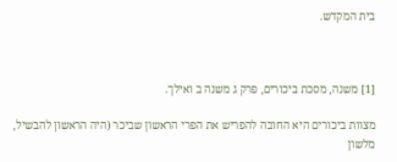בית המקדש.



[1] משנה, מסכת ביכורים, פרק ג משנה ב ואילך.

מצוות ביכורים היא החובה להפריש את הפרי הראשון שביכר (היה הראשון להבשיל, מלשון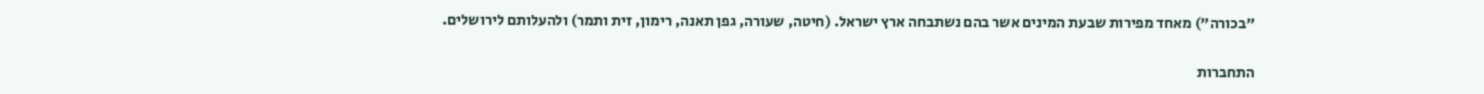"בכורה") מאחד מפירות שבעת המינים אשר בהם נשתבחה ארץ ישראל. (חיטה, שעורה, גפן תאנה, רימון, זית ותמר) ולהעלותם לירושלים.

התחברות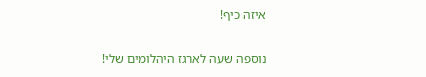איזה כיף!

נוספה שעה לארגז היהלומים שלי!